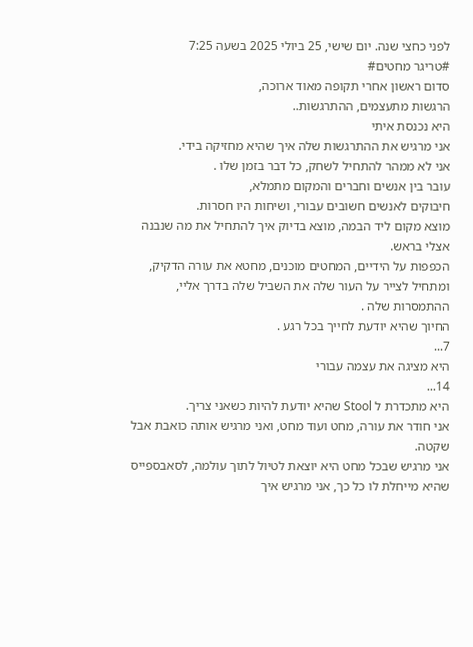לפני כחצי שנה. יום שישי, 25 ביולי 2025 בשעה 7:25
#טריגר מחטים#
סדום ראשון אחרי תקופה מאוד ארוכה,
הרגשות מתעצמים, ההתרגשות..
היא נכנסת איתי
אני מרגיש את ההתרגשות שלה איך שהיא מחזיקה בידי.
אני לא ממהר להתחיל לשחק, כל דבר בזמן שלו .
עובר בין אנשים וחברים והמקום מתמלא,
חיבוקים לאנשים חשובים עבורי, ושיחות היו חסרות.
מוצא מקום ליד הבמה, מוצא בדיוק איך להתחיל את מה שנבנה אצלי בראש.
הכפפות על הידיים, המחטים מוכנים, מחטא את עורה הדקיק, ומתחיל לצייר על העור שלה את השביל שלה בדרך אליי, ההתמסרות שלה .
החיוך שהיא יודעת לחייך בכל רגע .
7...
היא מציגה את עצמה עבורי
14...
היא מתכדרת ל Stool שהיא יודעת להיות כשאני צריך.
אני חודר את עורה, מחט ועוד מחט, ואני מרגיש אותה כואבת אבל שקטה.
אני מרגיש שבכל מחט היא יוצאת לטיול לתוך עולמה, לסאבספייס שהיא מייחלת לו כל כך, אני מרגיש איך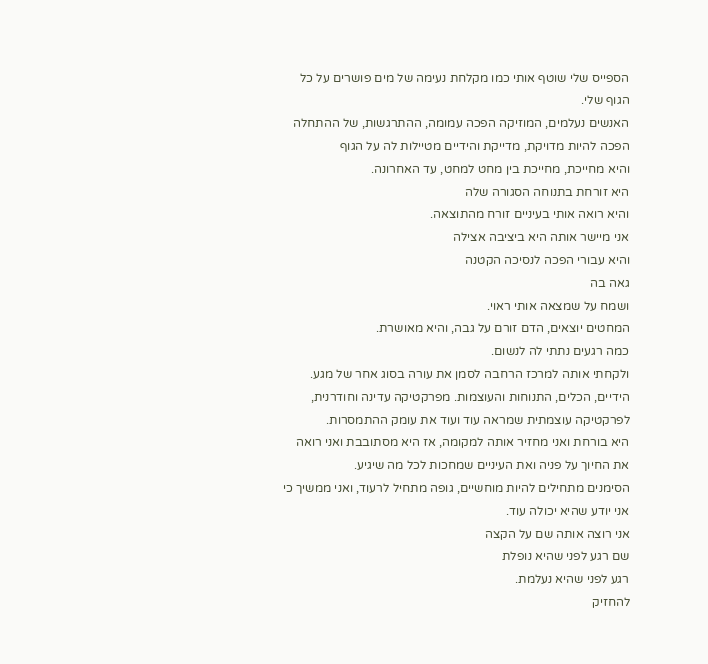הספייס שלי שוטף אותי כמו מקלחת נעימה של מים פושרים על כל הגוף שלי.
האנשים נעלמים, המוזיקה הפכה עמומה, ההתרגשות, של ההתחלה הפכה להיות מדויקת, מדייקת והידיים מטיילות לה על הגוף
והיא מחייכת, מחייכת בין מחט למחט, עד האחרונה.
היא זורחת בתנוחה הסגורה שלה
והיא רואה אותי בעיניים זורח מהתוצאה.
אני מיישר אותה היא ביציבה אצילה
והיא עבורי הפכה לנסיכה הקטנה
גאה בה
ושמח על שמצאה אותי ראוי.
המחטים יוצאים, הדם זורם על גבה, והיא מאושרת.
כמה רגעים נתתי לה לנשום.
ולקחתי אותה למרכז הרחבה לסמן את עורה בסוג אחר של מגע.
הידיים, הכלים, התנוחות והעוצמות. מפרקטיקה עדינה וחודרנית, לפרקטיקה עוצמתית שמראה עוד ועוד את עומק ההתמסרות.
היא בורחת ואני מחזיר אותה למקומה, אז היא מסתובבת ואני רואה את החיוך על פניה ואת העיניים שמחכות לכל מה שיגיע.
הסימנים מתחילים להיות מוחשיים, גופה מתחיל לרעוד, ואני ממשיך כי אני יודע שהיא יכולה עוד.
אני רוצה אותה שם על הקצה
שם רגע לפני שהיא נופלת
רגע לפני שהיא נעלמת.
להחזיק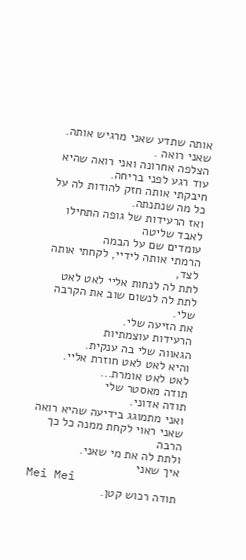אותה שתדע שאני מרגיש אותה.
שאני רואה .
הצלפה אחרונה ואני רואה שהיא עוד רגע לפני בריחה.
חיבקתי אותה חזק להודות לה על כל מה שנתנתה.
ואז הרעידות של גופה התחילו לאבד שליטה
עומדים שם על הבמה
הרמתי אותה לידיי, לקחתי אותה לצד,
לתת לה לנחות אליי לאט לאט
לתת לה לנשום שוב את הקרבה שלי.
את הזיעה שלי.
הרעידות עוצמתיות
הגאווה שלי בה ענקית.
והיא לאט לאט חוזרת אליי.
לאט לאט אומרת...
תודה מאסטר שלי
תודה אדוני.
ואני מתמוגג בידיעה שהיא רואה
שאני ראוי לקחת ממנה כל כך הרבה
ולתת לה את מי שאני.
איך שאני
Mei Mei
תודה רכוש קטן.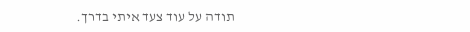תודה על עוד צעד איתי בדרך.